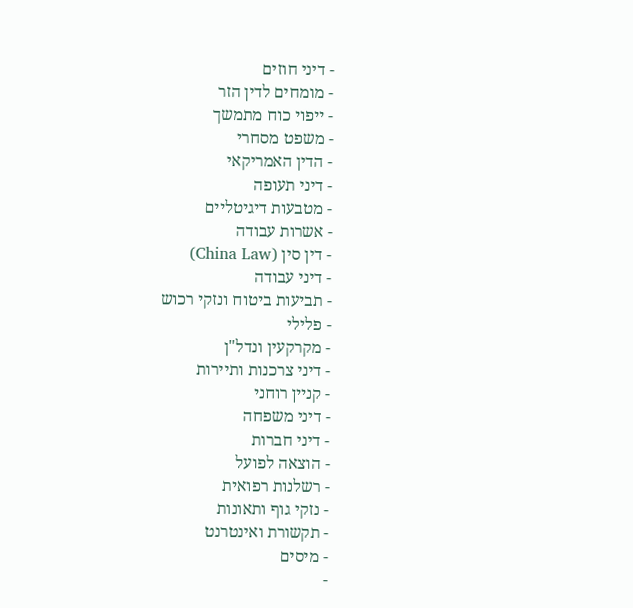- דיני חוזים
- מומחים לדין הזר
- ייפוי כוח מתמשך
- משפט מסחרי
- הדין האמריקאי
- דיני תעופה
- מטבעות דיגיטליים
- אשרות עבודה
- דין סין (China Law)
- דיני עבודה
- תביעות ביטוח ונזקי רכוש
- פלילי
- מקרקעין ונדל"ן
- דיני צרכנות ותיירות
- קניין רוחני
- דיני משפחה
- דיני חברות
- הוצאה לפועל
- רשלנות רפואית
- נזקי גוף ותאונות
- תקשורת ואינטרנט
- מיסים
-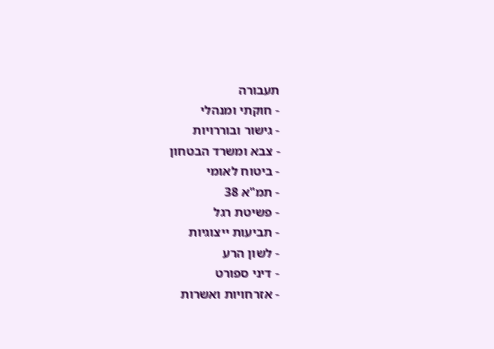תעבורה
- חוקתי ומנהלי
- גישור ובוררויות
- צבא ומשרד הבטחון
- ביטוח לאומי
- תמ"א 38
- פשיטת רגל
- תביעות ייצוגיות
- לשון הרע
- דיני ספורט
- אזרחויות ואשרות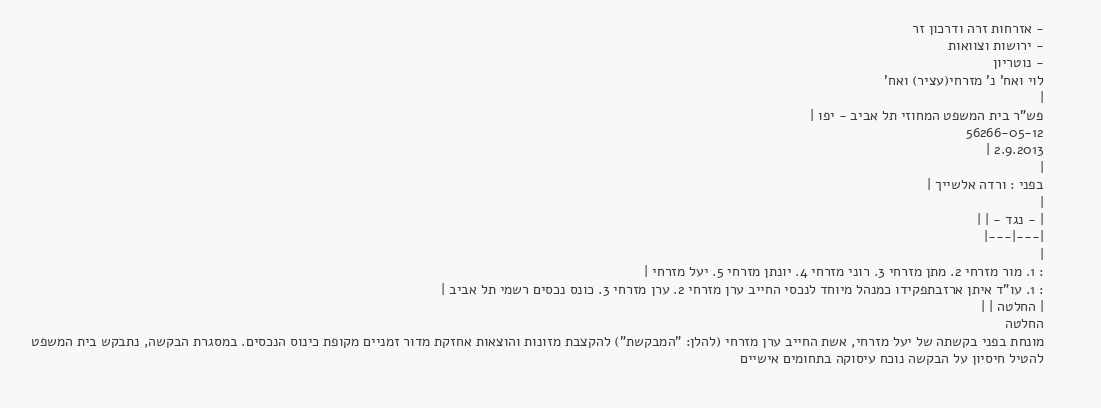- אזרחות זרה ודרכון זר
- ירושות וצוואות
- נוטריון
לוי ואח' נ' מזרחי(עציר) ואח'
|
פש"ר בית המשפט המחוזי תל אביב - יפו |
56266-05-12
2.9.2013 |
|
בפני : ורדה אלשייך |
|
| - נגד - | |
|---|---|
|
: 1. מור מזרחי 2. מתן מזרחי 3. רוני מזרחי 4. יונתן מזרחי 5. יעל מזרחי |
: 1. עו"ד איתן ארזבתפקידו כמנהל מיוחד לנכסי החייב ערן מזרחי 2. ערן מזרחי 3. כונס נכסים רשמי תל אביב |
| החלטה | |
החלטה
מונחת בפני בקשתה של יעל מזרחי, אשת החייב ערן מזרחי (להלן: "המבקשת") להקצבת מזונות והוצאות אחזקת מדור זמניים מקופת כינוס הנכסים. במסגרת הבקשה, נתבקש בית המשפט להטיל חיסיון על הבקשה נוכח עיסוקה בתחומים אישיים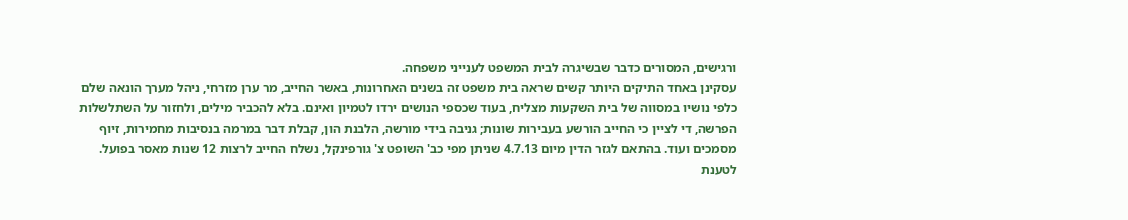ורגישים, המסורים כדבר שבשיגרה לבית המשפט לענייני משפחה.
עסקינן באחד התיקים היותר קשים שראה בית משפט זה בשנים האחרונות, באשר החייב, מר ערן מזרחי, ניהל מערך הונאה שלם כלפי נושיו במסווה של בית השקעות מצליח, בעוד שכספי הנושים ירדו לטמיון ואינם. בלא להכביר מילים, ולחזור על השתלשלות הפרשה, די לציין כי החייב הורשע בעבירות שונות; גניבה בידי מורשה, הלבנת הון, קבלת דבר במרמה בנסיבות מחמירות, זיוף מסמכים ועוד. בהתאם לגזר הדין מיום 4.7.13 שניתן מפי כב' השופט צ' גורפינקל, נשלח החייב לרצות 12 שנות מאסר בפועל.
לטענת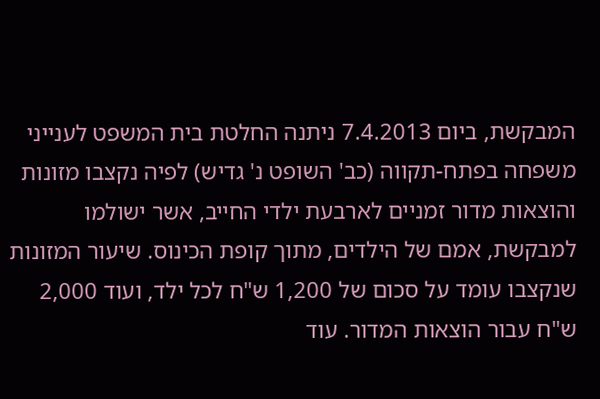המבקשת, ביום 7.4.2013 ניתנה החלטת בית המשפט לענייני משפחה בפתח-תקווה (כב' השופט נ' גדיש) לפיה נקצבו מזונות והוצאות מדור זמניים לארבעת ילדי החייב, אשר ישולמו למבקשת, אמם של הילדים, מתוך קופת הכינוס. שיעור המזונות שנקצבו עומד על סכום של 1,200 ש"ח לכל ילד, ועוד 2,000 ש"ח עבור הוצאות המדור. עוד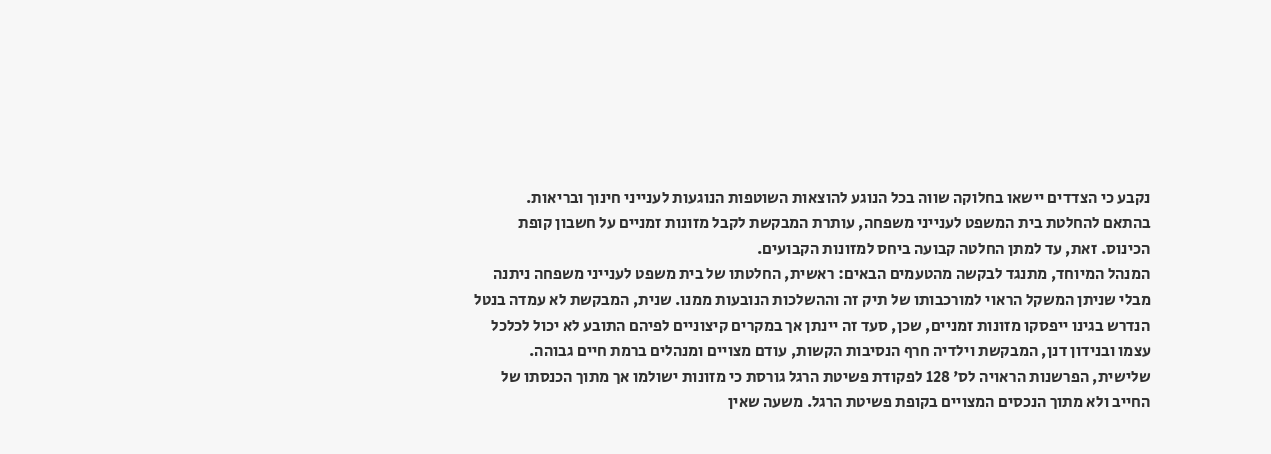נקבע כי הצדדים יישאו בחלוקה שווה בכל הנוגע להוצאות השוטפות הנוגעות לענייני חינוך ובריאות.
בהתאם להחלטת בית המשפט לענייני משפחה, עותרת המבקשת לקבל מזונות זמניים על חשבון קופת הכינוס. זאת, עד למתן החלטה קבועה ביחס למזונות הקבועים.
המנהל המיוחד, מתנגד לבקשה מהטעמים הבאים: ראשית, החלטתו של בית משפט לענייני משפחה ניתנה מבלי שניתן המשקל הראוי למורכבותו של תיק זה וההשלכות הנובעות ממנו. שנית, המבקשת לא עמדה בנטל הנדרש בגינו ייפסקו מזונות זמניים, שכן, סעד זה יינתן אך במקרים קיצוניים לפיהם התובע לא יכול לכלכל עצמו ובנידון דנן, המבקשת וילדיה חרף הנסיבות הקשות, עודם מצויים ומנהלים ברמת חיים גבוהה. שלישית, הפרשנות הראויה לס' 128 לפקודת פשיטת הרגל גורסת כי מזונות ישולמו אך מתוך הכנסתו של החייב ולא מתוך הנכסים המצויים בקופת פשיטת הרגל. משעה שאין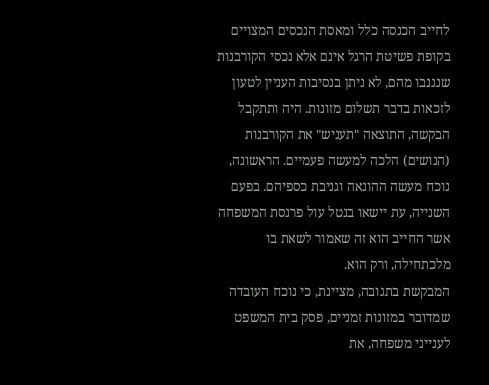לחייב הכנסה כלל ומאסת הנכסים המצויים בקופת פשיטת הרגל אינם אלא נכסי הקורבנות שנגנבו מהם, לא ניתן בנסיבות העניין לטעון לזכאות בדבר תשלום מזונות. היה ותתקבל הבקשה, התוצאה "תעניש" את הקורבנות (הנושים) הלכה למעשה פעמיים. הראשונה, נוכח מעשה ההונאה וגניבת כספיהם. בפעם השנייה, עת יישאו בנטל עול פרנסת המשפחה אשר החייב הוא זה שאמור לשאת בו מלכתחילה, ורק הוא.
המבקשת בתגובה, מציינת, כי נוכח העובדה שמדובר במזונות זמניים, פסק בית המשפט לענייני משפחה, את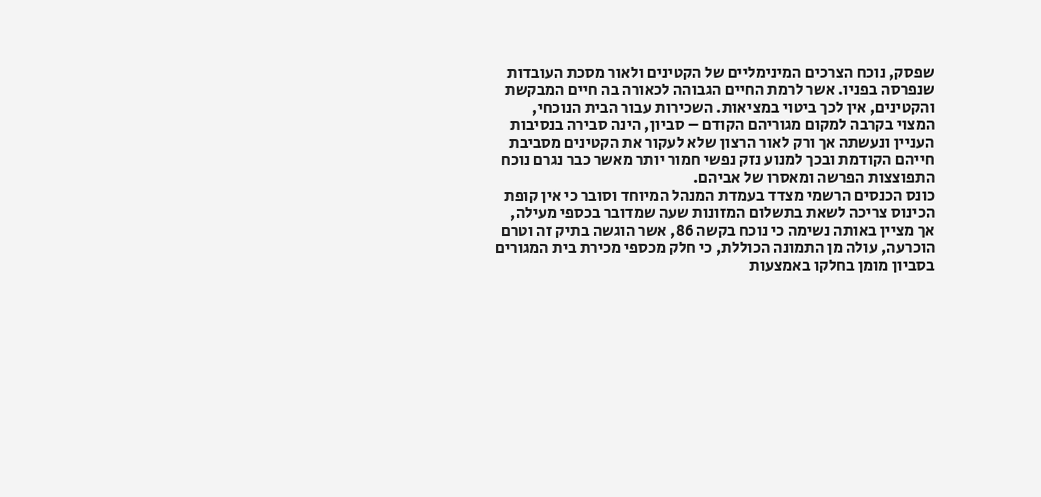שפסק, נוכח הצרכים המינימליים של הקטינים ולאור מסכת העובדות שנפרסה בפניו. אשר לרמת החיים הגבוהה לכאורה בה חיים המבקשת והקטינים, אין לכך ביטוי במציאות. השכירות עבור הבית הנוכחי, המצוי בקרבה למקום מגוריהם הקודם – סביון, הינה סבירה בנסיבות העניין ונעשתה אך ורק לאור הרצון שלא לעקור את הקטינים מסביבת חייהם הקודמת ובכך למנוע נזק נפשי חמור יותר מאשר כבר נגרם נוכח התפוצצות הפרשה ומאסרו של אביהם.
כונס הכנסים הרשמי מצדד בעמדת המנהל המיוחד וסובר כי אין קופת הכינוס צריכה לשאת בתשלום המזונות שעה שמדובר בכספי מעילה, אך מציין באותה נשימה כי נוכח בקשה 86, אשר הוגשה בתיק זה וטרם הוכרעה, עולה מן התמונה הכוללת, כי חלק מכספי מכירת בית המגורים בסביון מומן בחלקו באמצעות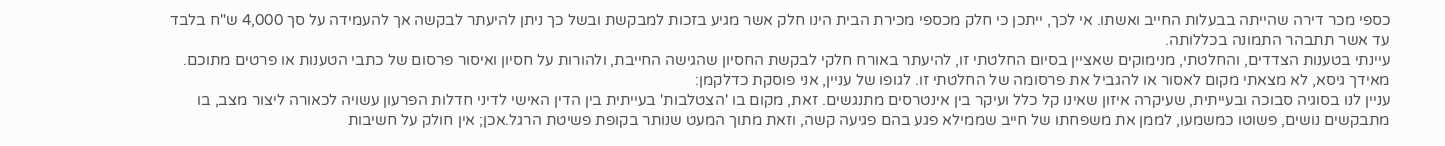כספי מכר דירה שהייתה בבעלות החייב ואשתו. אי לכך, ייתכן כי חלק מכספי מכירת הבית הינו חלק אשר מגיע בזכות למבקשת ובשל כך ניתן להיעתר לבקשה אך להעמידה על סך 4,000 ש"ח בלבד עד אשר תתבהר התמונה בכללותה.
עיינתי בטענות הצדדים, והחלטתי, מנימוקים שאציין בסיום החלטתי זו, להיעתר באורח חלקי לבקשת החסיון שהגישה החייבת, ולהורות על חסיון ואיסור פרסום של כתבי הטענות או פרטים מתוכם. מאידך גיסא, לא מצאתי מקום לאסור או להגביל את פרסומה של החלטתי זו. לגופו של עניין, אני פוסקת כדלקמן:
עניין לנו בסוגיה סבוכה ובעייתית, שעיקרה איזון שאינו קל כלל ועיקר בין אינטרסים מתנגשים. זאת, מקום בו 'הצטלבות' בעייתית בין הדין האישי לדיני חדלות הפרעון עשויה לכאורה ליצור מצב, בו מתבקשים נושים, פשוטו כמשמעו, לממן את משפחתו של חייב שממילא פגע בהם פגיעה קשה, וזאת מתוך המעט שנותר בקופת פשיטת הרגל.אכן; אין חולק על חשיבות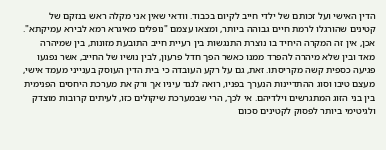הדין האישי ועל זכותם של ילדי חייב לקיום בכבוד. וודאי שאין אני מקלה ראש בנזקם של קטינים שהורגלו לרמת חיים גבוהה ביותר, ומצאו עצמם "נופלים מאיגרא רמא לבירא עמיקתא". אכן, אין זה המקרה היחיד בו נוצרת התנגשות בין רעיית חייב התובעת מזונות, בין שמיהרה מאד ובין שלא מיהרה להפרד ממנו כאשר הפך חדל פרעון, לבין נושיו של החייב, אשר נפגעו פגיעה כספית קשה מקריסתו. זאת, גם על רקע העובדה כי בית הדין העוסק בענייני מעמד אישי, מעצם טיבו וסוג ההתדיינות הנערך בפניו, רואה לנגד עיניו אך ורק את מערכת היחסים הפנימית בין בני הזוג המתגרשים וילדיהם. אי לכך, הרי שבמערכת שיקולים כזו, לעיתים קרובות מוצדק ולגיטימי ביותר לפסוק לקטינים סכום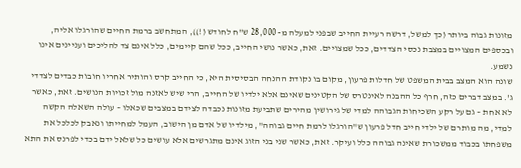מזונות גבוה ביותר (כך למשל, דרשה רעיית החייב שבפני למעלה מ- 28,000 ש"ח לחודש (!)), המתחשב ברמת החיים שהורגלו אליה, ובכספים המצויים במצבת נכסי הצדדים, ככל שמצויים. זאת, כאשר נושי החייב, ככל שהם קיימים, כלל אינם צד להליכים ועניינים אינו נשמע.
שונה הוא המצב בבית המשפט של חדלות פרעון, מקום בו נקודת ההנחה הבסיסית היא, כי החייב קרס והותיר אחריו חובות כבדים לצדדי ג'. במצב דברים כזה, חרף כל ההבנה לאינטרס של הקטינים שאינם אלא ילדיו של החייב, הרי שיש לאזנה מול זכויות הנושים. זאת, כאשר לא אחת – גם על רקע השכיחות הגבוהה למדי של גירושין מהירים שתביעת מזונות נכבדה לצידם במצבים שכאלו – עולה השאלה הקשה למדי, מה מותרם של ילדי חייב חדל פרעון ש"הורגלו לרמת חיים גבוהה", מילדיו של אדם מן הישוב, העמל למחייתו ונאבק לכלכל את משפחתו בכבוד ממשכורת שאינה גבוהה כלל ועיקר. זאת, כאשר שני בני הזוג אינם מתגרשים אלא עושים כל שלאל ידם בכדי לפרנס את התא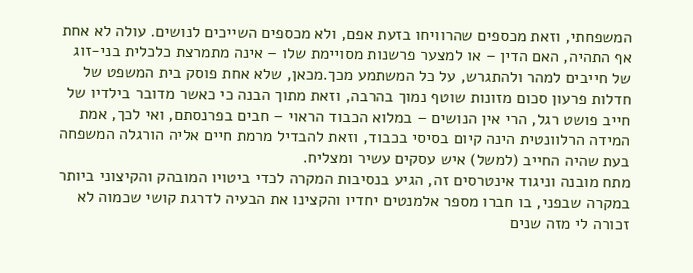המשפחתי, וזאת מכספים שהרוויחו בזעת אפם, ולא מכספים השייכים לנושים. עולה לא אחת אף התהיה, האם הדין – או למצער פרשנות מסויימת שלו – אינה מתמרצת כלכלית בני-זוג של חייבים למהר ולהתגרש, על כל המשתמע מכך.מכאן, שלא אחת פוסק בית המשפט של חדלות פרעון סכום מזונות שוטף נמוך בהרבה, וזאת מתוך הבנה כי כאשר מדובר בילדיו של חייב פושט רגל, הרי אין הנושים – במלוא הכבוד הראוי – חבים בפרנסתם, ואי לכך, אמת המידה הרלוונטית הינה קיום בסיסי בכבוד, וזאת להבדיל מרמת חיים אליה הורגלה המשפחה בעת שהיה החייב (למשל) איש עסקים עשיר ומצליח.
מתח מובנה וניגוד אינטרסים זה, הגיע בנסיבות המקרה לכדי ביטויו המובהק והקיצוני ביותר במקרה שבפני, בו חברו מספר אלמנטים יחדיו והקצינו את הבעיה לדרגת קושי שכמוה לא זכורה לי מזה שנים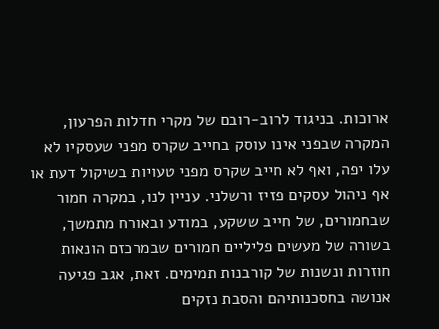ארוכות. בניגוד לרוב-רובם של מקרי חדלות הפרעון, המקרה שבפני אינו עוסק בחייב שקרס מפני שעסקיו לא עלו יפה, ואף לא חייב שקרס מפני טעויות בשיקול דעת או אף ניהול עסקים פזיז ורשלני. עניין לנו, במקרה חמור שבחמורים, של חייב ששקע, במודע ובאורח מתמשך, בשורה של מעשים פליליים חמורים שבמרכזם הונאות חוזרות ונשנות של קורבנות תמימים. זאת, אגב פגיעה אנושה בחסכנותיהם והסבת נזקים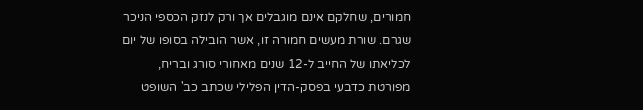חמורים, שחלקם אינם מוגבלים אך ורק לנזק הכספי הניכר שגרם. שורת מעשים חמורה זו, אשר הובילה בסופו של יום לכליאתו של החייב ל-12 שנים מאחורי סורג ובריח, מפורטת כדבעי בפסק-הדין הפלילי שכתב כב' השופט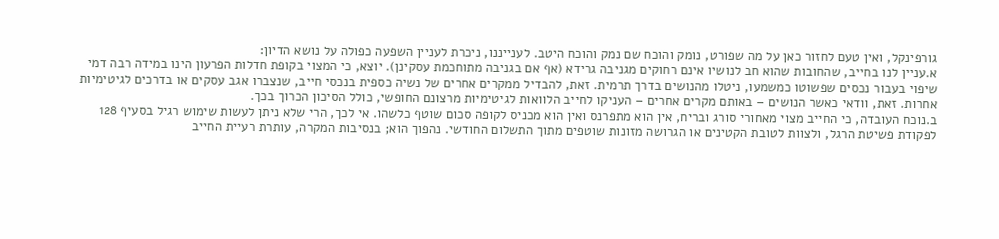גורפינקל, ואין טעם לחזור כאן על מה שפורט, נומק והוכח שם נמק והוכח היטב. לענייננו, ניכרת לעניין השפעה כפולה על נושא הדיון:
א.עניין לנו בחייב, שהחובות שהוא חב לנושיו אינם רחוקים מגניבה גרידא (אף אם בגניבה מתוחכמת עסקינן). יוצא, כי המצוי בקופת חדלות הפרעון הינו במידה רבה דמי שיפוי בעבור נכסים שפשוטו כמשמעו, ניטלו מהנושים בדרך תרמית. זאת, להבדיל ממקרים אחרים של נשיה כספית בנכסי חייב, שנצברו אגב עסקים או בדרכים לגיטימיות אחרות. זאת, וודאי כאשר הנושים – באותם מקרים אחרים – העניקו לחייב הלוואות לגיטימיות מרצונם החופשי, כולל הסיכון הכרוך בכך.
ב.נוכח העובדה, כי החייב מצוי מאחורי סורג ובריח, אין הוא מתפרנס ואין הוא מכניס לקופה סכום שוטף כלשהו. אי לכך, הרי שלא ניתן לעשות שימוש רגיל בסעיף 128 לפקודת פשיטת הרגל, ולצוות לטובת הקטינים או הגרושה מזונות שוטפים מתוך התשלום החודשי. נהפוך הוא; בנסיבות המקרה, עותרת רעיית החייב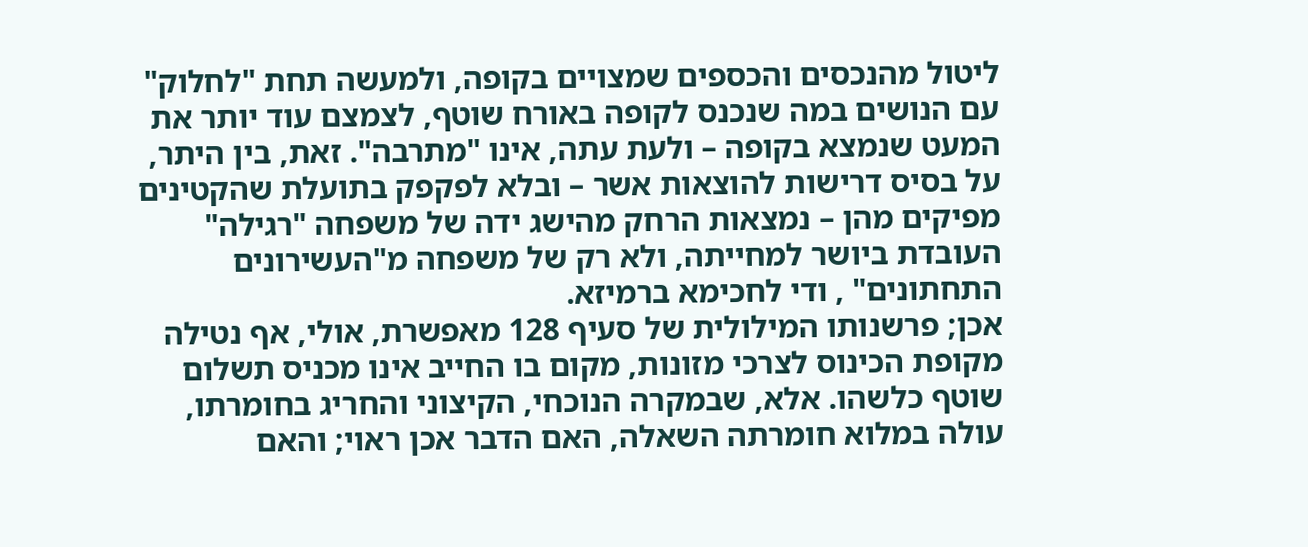ליטול מהנכסים והכספים שמצויים בקופה, ולמעשה תחת "לחלוק" עם הנושים במה שנכנס לקופה באורח שוטף, לצמצם עוד יותר את המעט שנמצא בקופה – ולעת עתה, אינו "מתרבה". זאת, בין היתר, על בסיס דרישות להוצאות אשר – ובלא לפקפק בתועלת שהקטינים מפיקים מהן – נמצאות הרחק מהישג ידה של משפחה "רגילה" העובדת ביושר למחייתה, ולא רק של משפחה מ"העשירונים התחתונים" , ודי לחכימא ברמיזא.
אכן; פרשנותו המילולית של סעיף 128 מאפשרת, אולי, אף נטילה מקופת הכינוס לצרכי מזונות, מקום בו החייב אינו מכניס תשלום שוטף כלשהו. אלא, שבמקרה הנוכחי, הקיצוני והחריג בחומרתו, עולה במלוא חומרתה השאלה, האם הדבר אכן ראוי; והאם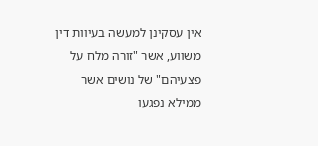אין עסקינן למעשה בעיוות דין משווע, אשר "זורה מלח על פצעיהם" של נושים אשר ממילא נפגעו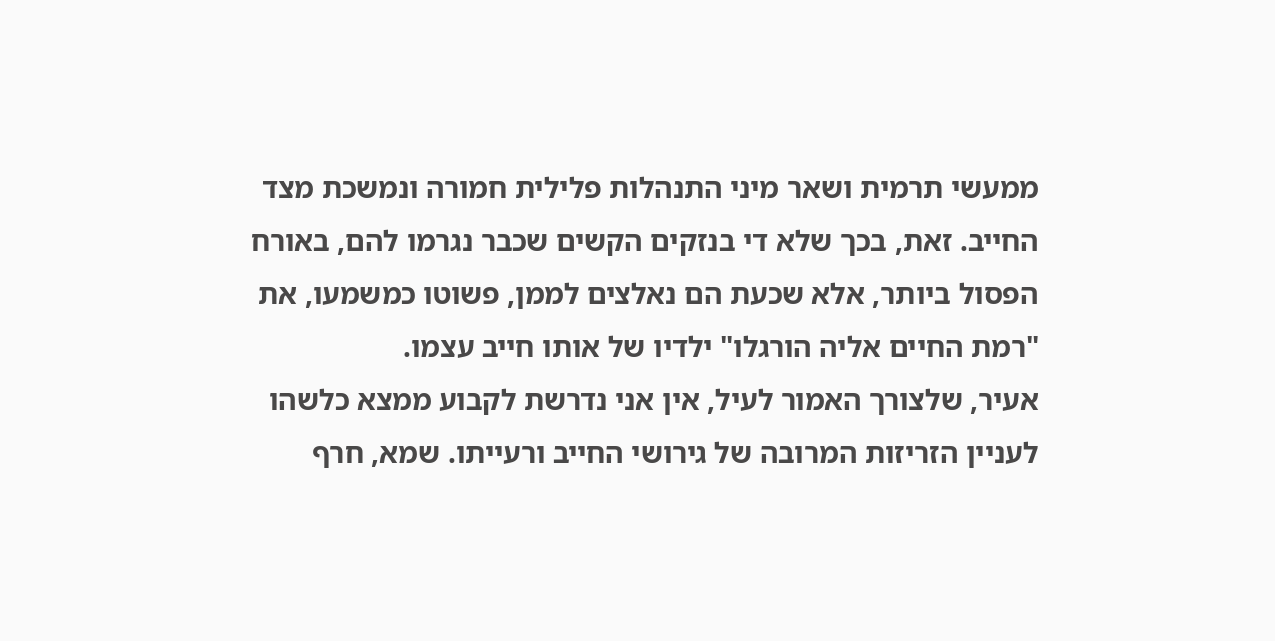ממעשי תרמית ושאר מיני התנהלות פלילית חמורה ונמשכת מצד החייב. זאת, בכך שלא די בנזקים הקשים שכבר נגרמו להם, באורח הפסול ביותר, אלא שכעת הם נאלצים לממן, פשוטו כמשמעו, את "רמת החיים אליה הורגלו" ילדיו של אותו חייב עצמו.
אעיר, שלצורך האמור לעיל, אין אני נדרשת לקבוע ממצא כלשהו לעניין הזריזות המרובה של גירושי החייב ורעייתו. שמא, חרף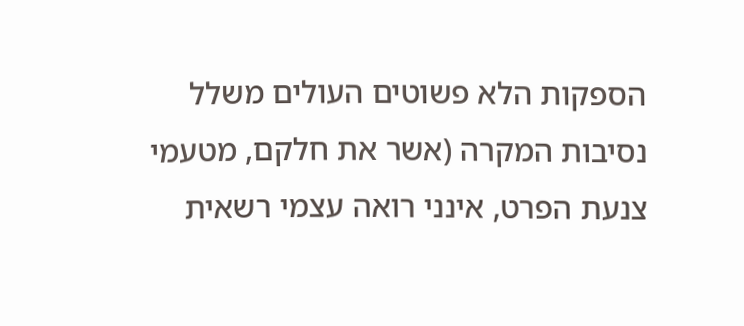הספקות הלא פשוטים העולים משלל נסיבות המקרה (אשר את חלקם, מטעמי צנעת הפרט, אינני רואה עצמי רשאית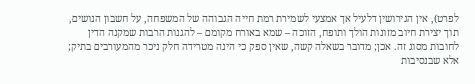לפרט), אין הגירושין דלעיל אך אמצעי לשמירת רמת חייה הגבוהה של המשפחה, על חשבון הנושים, תוך יצירת חיוב מזונות הולך ותופח, הזוכה – שמא באורח מקומם – להגנות הרבות שמקנה הדין לחובות מסוג זה. אכן; מדובר בשאלה קשה, שאין ספק כי הינה מטרידה חלק ניכר מהמעורבים בתיק; אלא שבנסיבות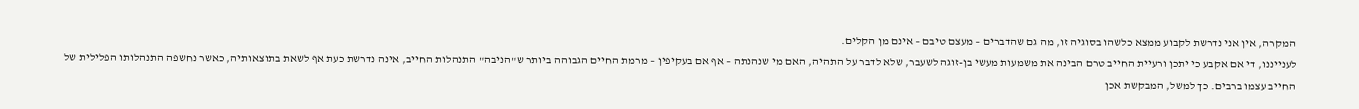המקרה, אין אני נדרשת לקבוע ממצא כלשהו בסוגיה זו, מה גם שהדברים – מעצם טיבם – אינם מן הקלים.
לענייננו, די אם אקבע כי יתכן ורעיית החייב טרם הבינה את משמעות מעשי בן-זוגה לשעבר, שלא לדבר על התהיה, האם מי שנהנתה – אף אם בעקיפין – מרמת החיים הגבוהה ביותר ש"הניבה" התנהלות החייב, אינה נדרשת כעת אף לשאת בתוצאותיה, כאשר נחשפה התנהלותו הפלילית של החייב עצמו ברבים. כך למשל, המבקשת אכן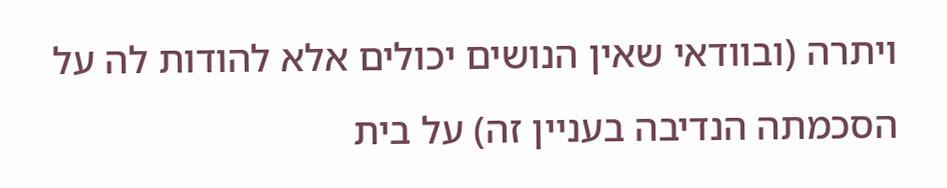ויתרה (ובוודאי שאין הנושים יכולים אלא להודות לה על הסכמתה הנדיבה בעניין זה) על בית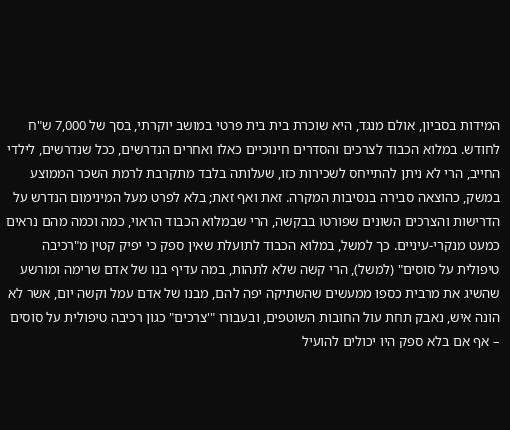המידות בסביון, אולם מנגד, היא שוכרת בית בית פרטי במושב יוקרתי, בסך של 7,000 ש"ח לחודש. במלוא הכבוד לצרכים והסדרים חינוכיים כאלו ואחרים הנדרשים, ככל שנדרשים, לילדי החייב, הרי לא ניתן להתייחס לשכירות כזו, שעלותה בלבד מתקרבת לרמת השכר הממוצע במשק, כהוצאה סבירה בנסיבות המקרה. זאת ואף זאת; בלא לפרט מעל המינימום הנדרש על הדרישות והצרכים השונים שפורטו בבקשה, הרי שבמלוא הכבוד הראוי, כמה וכמה מהם נראים כמעט מנקרי-עיניים. כך למשל, במלוא הכבוד לתועלת שאין ספק כי יפיק קטין מ"רכיבה טיפולית על סוסים" (למשל), הרי קשה שלא לתהות, במה עדיף בנו של אדם שרימה ומורשע שהשיג את מרבית כספו ממעשים שהשתיקה יפה להם, מבנו של אדם עמל וקשה יום, אשר לא הונה איש, נאבק תחת עול החובות השוטפים, ובעבורו "'צרכים" כגון רכיבה טיפולית על סוסים – אף אם בלא ספק היו יכולים להועיל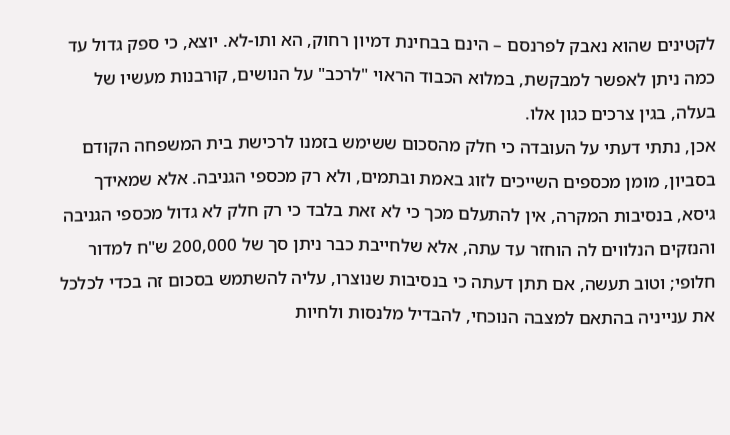לקטינים שהוא נאבק לפרנסם – הינם בבחינת דמיון רחוק, הא ותו-לא. יוצא, כי ספק גדול עד כמה ניתן לאפשר למבקשת, במלוא הכבוד הראוי "לרכב" על הנושים, קורבנות מעשיו של בעלה, בגין צרכים כגון אלו.
אכן, נתתי דעתי על העובדה כי חלק מהסכום ששימש בזמנו לרכישת בית המשפחה הקודם בסביון, מומן מכספים השייכים לזוג באמת ובתמים, ולא רק מכספי הגניבה. אלא שמאידך גיסא, בנסיבות המקרה, אין להתעלם מכך כי לא זאת בלבד כי רק חלק לא גדול מכספי הגניבה והנזקים הנלווים לה הוחזר עד עתה, אלא שלחייבת כבר ניתן סך של 200,000 ש"ח למדור חלופי; וטוב תעשה, אם תתן דעתה כי בנסיבות שנוצרו, עליה להשתמש בסכום זה בכדי לכלכל את ענייניה בהתאם למצבה הנוכחי, להבדיל מלנסות ולחיות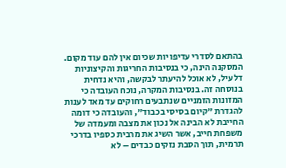בהתאם לסדרי עדיפויות שכיום אין להם עוד מקום.
המסקנה הינה, כי בנסיבות החריגות והקיצוניות דלעיל, לא אוכל להיעתר לבקשה, והיא נדחית בנוסחה זה. בנסיבות המקרה, נוכח העובדה כי המזונות הזמניים שנתבעים רחוקים עד מאד לענות להגדרת "קיום בסיסי בכבוד", והעובדה כי דומה החייבת לא הבינה אל נכון את מצבה ומעמדה של משפחת חייב, אשר השיג את מרבית כספיו בדרכי תרמית, תוך הסבת נזקים כבדים – לא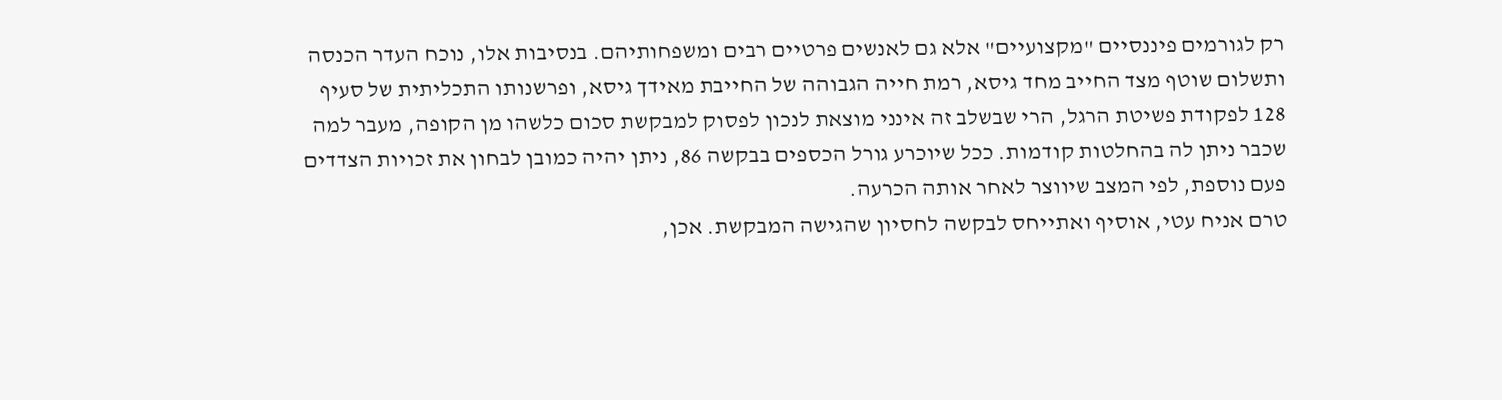רק לגורמים פיננסיים "מקצועיים" אלא גם לאנשים פרטיים רבים ומשפחותיהם. בנסיבות אלו, נוכח העדר הכנסה ותשלום שוטף מצד החייב מחד גיסא, רמת חייה הגבוהה של החייבת מאידך גיסא, ופרשנותו התכליתית של סעיף 128 לפקודת פשיטת הרגל, הרי שבשלב זה אינני מוצאת לנכון לפסוק למבקשת סכום כלשהו מן הקופה, מעבר למה שכבר ניתן לה בהחלטות קודמות. ככל שיוכרע גורל הכספים בבקשה 86, ניתן יהיה כמובן לבחון את זכויות הצדדים פעם נוספת, לפי המצב שיווצר לאחר אותה הכרעה.
טרם אניח עטי, אוסיף ואתייחס לבקשה לחסיון שהגישה המבקשת. אכן,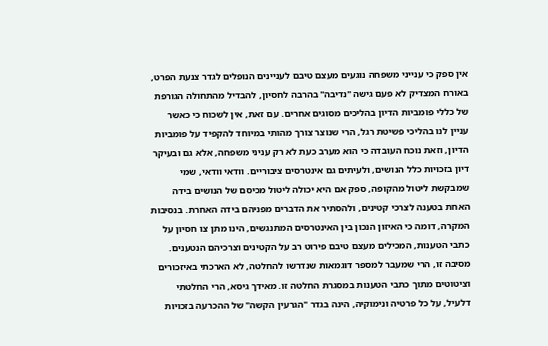אין ספק כי ענייני משפחה נוגעים מעצם טיבם לעניינים הנופלים לגדר צנעת הפרט, באורח המצדיק לא פעם גישה "נדיבה" בהרבה לחסיון, להבדיל מהתחולה הגורפת של כללי פומביות הדיון בהליכים מסוגים אחרים. עם זאת, אין לשכוח כי כאשר עניין לנו בהליכי פשיטת רגל, הרי שנוצר צורך מהותי במיוחד להקפיד על פומביות הדיון, וזאת נוכח העובדה כי הוא מערב כעת לא רק עניני משפחה, אלא גם ובעיקר דיון בזכויות כלל הנושים, ולעיתים גם אינטרסים ציבוריים. וודאי וודאי, שמי שמבקשת ליטול מהקופה, ספק אם היא יכולה ליטול מכיסם של הנושים בידה האחת בטענה לצרכי קטינים, ולהסתיר את הדברים מפניהם בידה האחרת. בנסיבות המקרה, דומה כי האיזון הנכון בין האינטרסים המתנגשים, הינו מתן צו חסיון על כתבי הטענות, המכילים מעצם טיבם פירוט רב על הקטינים וצרכיהם הנטענים. מסיבה זו, הרי שמעבר למספר דוגמאות שנדרשו להחלטה, לא הארכתי באיזכורים וציטוטים מתוך כתבי הטענות במסגרת החלטה זו. מאידך גיסא, הרי החלטתי דלעיל, על כל פרטיה ונימוקיה, הינה בגדר "הגרעין הקשה" של ההכרעה בזכויות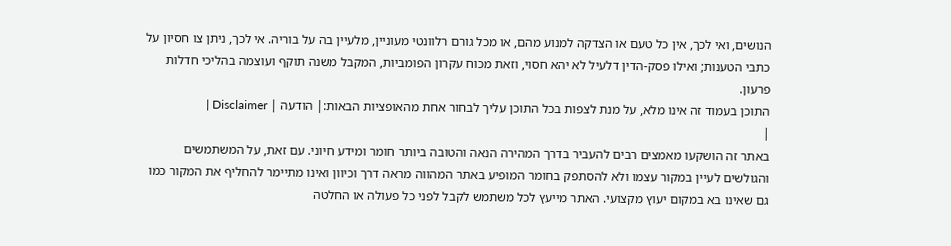הנושים, ואי לכך, אין כל טעם או הצדקה למנוע מהם, או מכל גורם רלוונטי מעוניין, מלעיין בה על בוריה. אי לכך, ניתן צו חסיון על כתבי הטענות; ואילו פסק-הדין דלעיל לא יהא חסוי, וזאת מכוח עקרון הפומביות, המקבל משנה תוקף ועוצמה בהליכי חדלות פרעון.
התוכן בעמוד זה אינו מלא, על מנת לצפות בכל התוכן עליך לבחור אחת מהאופציות הבאות:| הודעה | Disclaimer |
|
באתר זה הושקעו מאמצים רבים להעביר בדרך המהירה הנאה והטובה ביותר חומר ומידע חיוני. עם זאת, על המשתמשים והגולשים לעיין במקור עצמו ולא להסתפק בחומר המופיע באתר המהווה מראה דרך וכיוון ואינו מתיימר להחליף את המקור כמו גם שאינו בא במקום יעוץ מקצועי. האתר מייעץ לכל משתמש לקבל לפני כל פעולה או החלטה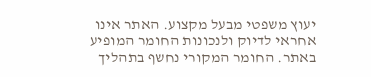יעוץ משפטי מבעל מקצוע. האתר אינו אחראי לדיוק ולנכונות החומר המופיע באתר. החומר המקורי נחשף בתהליך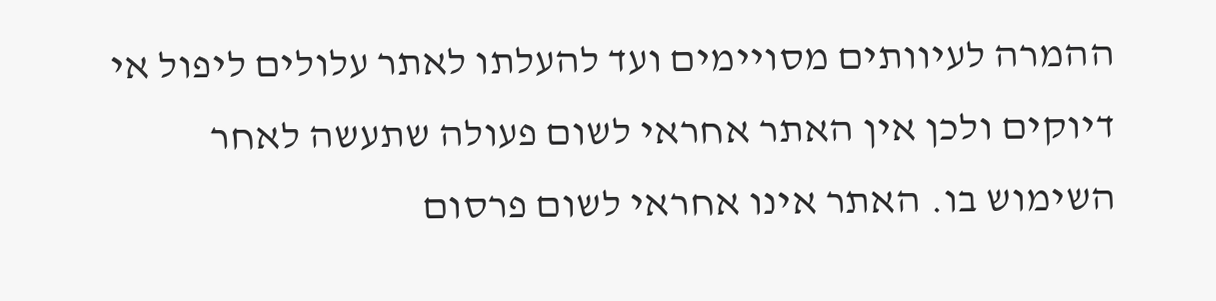ההמרה לעיוותים מסויימים ועד להעלתו לאתר עלולים ליפול אי דיוקים ולכן אין האתר אחראי לשום פעולה שתעשה לאחר השימוש בו. האתר אינו אחראי לשום פרסום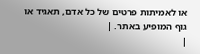או לאמיתות פרטים של כל אדם, תאגיד או גוף המופיע באתר. |
|